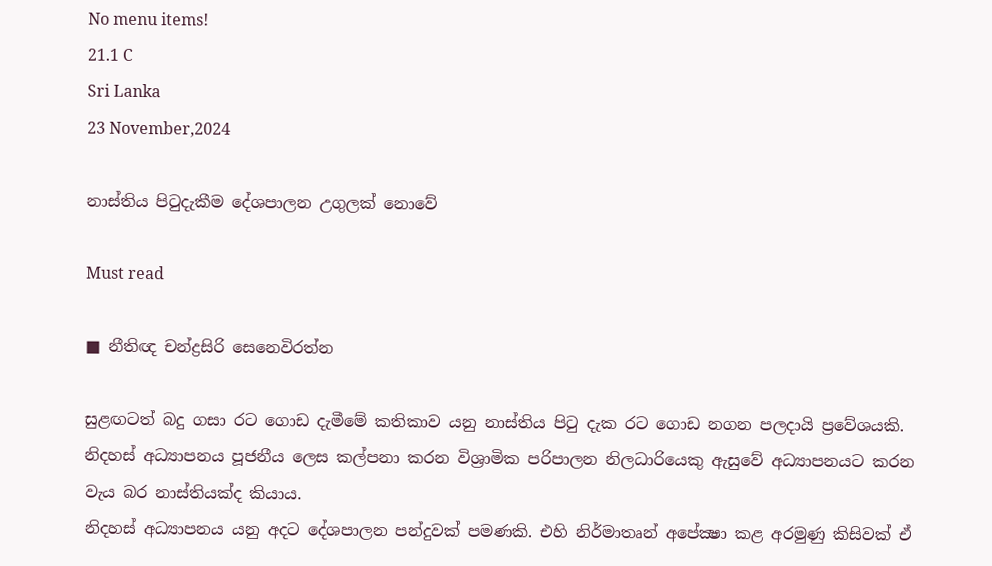No menu items!
21.1 C
Sri Lanka
23 November,2024

නාස්තිය පිටුදැකීම දේශපාලන උගුලක් නොවේ

Must read

■ නීතිඥ චන්ද්‍රසිරි සෙනෙවිරත්න

සුළඟටත් බදු ගසා රට ගොඩ දැමීමේ කතිකාව යනු නාස්තිය පිටු දැක රට ගොඩ නගන පලදායි ප්‍රවේශයකි. නිදහස් අධ්‍යාපනය පූජනීය ලෙස කල්පනා කරන විශ්‍රාමික පරිපාලන නිලධාරියෙකු ඇසුවේ අධ්‍යාපනයට කරන වැය බර නාස්තියක්ද කියාය.
නිදහස් අධ්‍යාපනය යනු අදට දේශපාලන පන්දුවක් පමණකි. එහි නිර්මාතෘන් අපේක්‍ෂා කළ අරමුණු කිසිවක් ඒ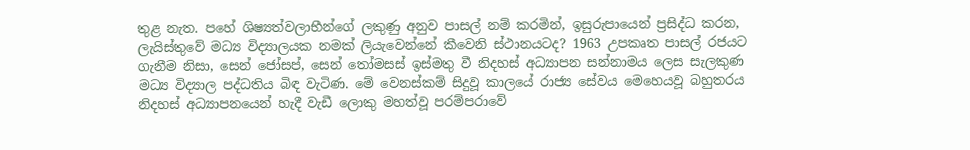තුළ නැත. පහේ ශිෂ්‍යත්වලාභීන්ගේ ලකුණු අනුව පාසල් නම් කරමින්, ඉසුරුපායෙන් ප්‍රසිද්ධ කරන, ලැයිස්තුවේ මධ්‍ය විද්‍යාලයක නමක් ලියැවෙන්නේ කීවෙනි ස්ථානයටද? 1963 උපකෘත පාසල් රජයට ගැනීම නිසා, සෙන් ජෝසප්, සෙන් තෝමසස් ඉස්මතු වී නිදහස් අධ්‍යාපන සන්නාමය ලෙස සැලකුණ මධ්‍ය විද්‍යාල පද්ධතිය බිඳ වැටිණ. මේ වෙනස්කම් සිදුවූ කාලයේ රාජ්‍ය සේවය මෙහෙයවූ බහුතරය නිදහස් අධ්‍යාපනයෙන් හැදී වැඩී ලොකු මහත්වූ පරම්පරාවේ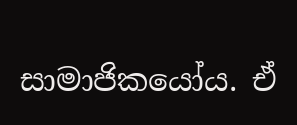සාමාජිකයෝය. ඒ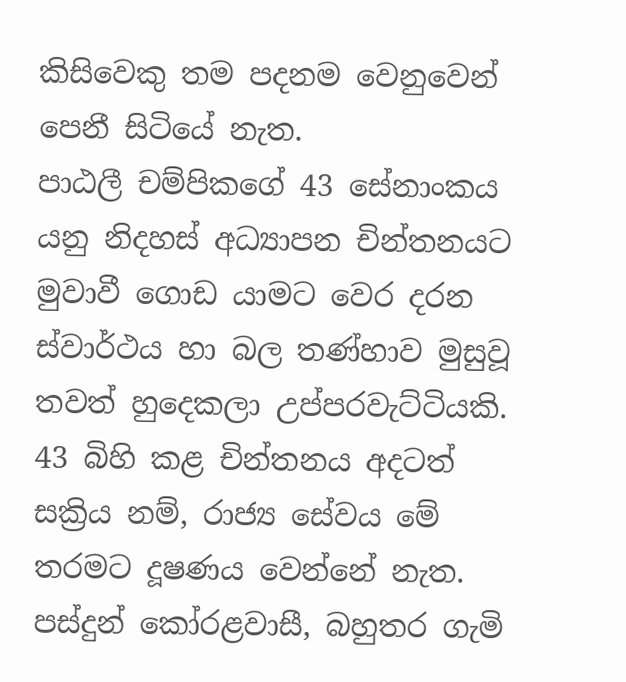කිසිවෙකු තම පදනම වෙනුවෙන් පෙනී සිටියේ නැත.
පාඨලී චම්පිකගේ 43 සේනාංකය යනු නිදහස් අධ්‍යාපන චින්තනයට මුවාවී ගොඩ යාමට වෙර දරන ස්වාර්ථය හා බල තණ්හාව මුසුවූ තවත් හුදෙකලා උප්පරවැට්ටියකි. 43 බිහි කළ චින්තනය අදටත් සක්‍රිය නම්, රාජ්‍ය සේවය මේ තරමට දූෂණය වෙන්නේ නැත. පස්දුන් කෝරළවාසී, බහුතර ගැමි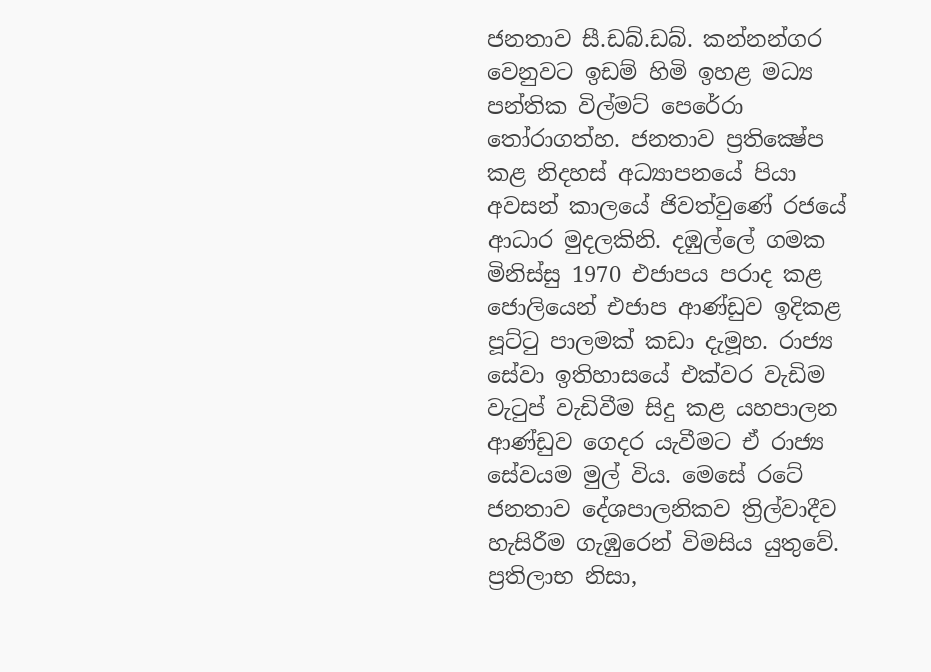ජනතාව සී.ඩබ්.ඩබ්. කන්නන්ගර වෙනුවට ඉඩම් හිමි ඉහළ මධ්‍ය පන්තික විල්මට් පෙරේරා තෝරාගත්හ. ජනතාව ප්‍රතික්‍ෂේප කළ නිදහස් අධ්‍යාපනයේ පියා අවසන් කාලයේ ජිවත්වුණේ රජයේ ආධාර මුදලකිනි. දඹුල්ලේ ගමක මිනිස්සු 1970 එජාපය පරාද කළ ජොලියෙන් එජාප ආණ්ඩුව ඉදිකළ පූට්ටු පාලමක් කඩා දැමූහ. රාජ්‍ය සේවා ඉතිහාසයේ එක්වර වැඩිම වැටුප් වැඩිවීම සිදු කළ යහපාලන ආණ්ඩුව ගෙදර යැවීමට ඒ රාජ්‍ය සේවයම මුල් විය. මෙසේ රටේ ජනතාව දේශපාලනිකව ත්‍රිල්වාදීව හැසිරීම ගැඹුරෙන් විමසිය යුතුවේ. ප්‍රතිලාභ නිසා,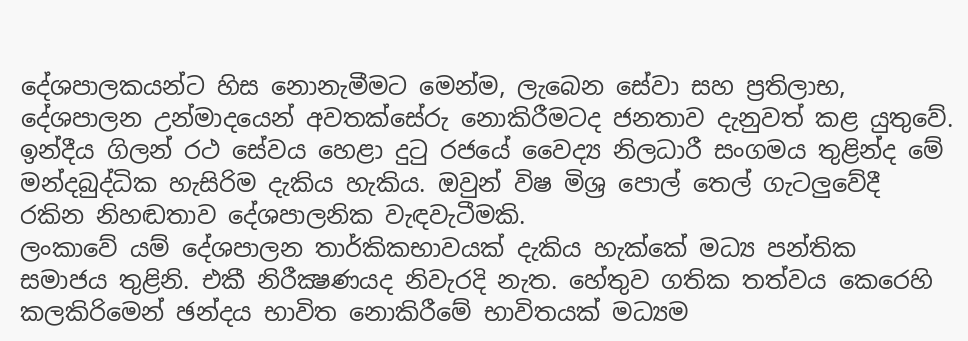දේශපාලකයන්ට හිස නොනැමීමට මෙන්ම, ලැබෙන සේවා සහ ප්‍රතිලාභ, දේශපාලන උන්මාදයෙන් අවතක්සේරු නොකිරීමටද ජනතාව දැනුවත් කළ යුතුවේ. ඉන්දීය ගිලන් රථ සේවය හෙළා දුටු රජයේ වෛද්‍ය නිලධාරී සංගමය තුළින්ද මේ මන්දබුද්ධික හැසිරිම දැකිය හැකිය. ඔවුන් විෂ මිශ්‍ර පොල් තෙල් ගැටලුවේදී රකින නිහඬතාව දේශපාලනික වැඳවැටීමකි.
ලංකාවේ යම් දේශපාලන තාර්කිකභාවයක් දැකිය හැක්කේ මධ්‍ය පන්තික සමාජය තුළිනි. එකී නිරීක්‍ෂණයද නිවැරදි නැත. හේතුව ගතික තත්වය කෙරෙහි කලකිරිමෙන් ඡන්දය භාවිත නොකිරීමේ භාවිතයක් මධ්‍යම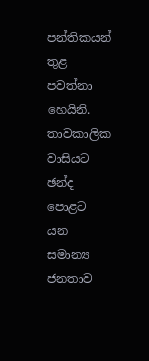පන්තිකයන් තුළ පවත්නා හෙයිනි. තාවකාලික වාසියට ඡන්ද පොළට යන සමාන්‍ය ජනතාව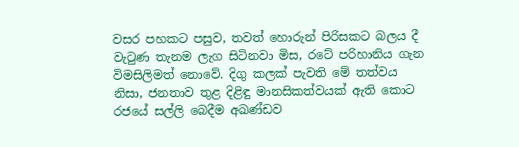වසර පහකට පසුව, තවත් හොරුන් පිරිසකට බලය දී වැටුණ තැනම ලැග සිටිනවා මිස, රටේ පරිහානිය ගැන විමසිලිමත් නොවේ. දිගු කලක් පැවති මේ තත්වය නිසා, ජනතාව තුළ දිළිඳු මානසිකත්වයක් ඇති කොට රජයේ සල්ලි බෙදීම අඛණ්ඩව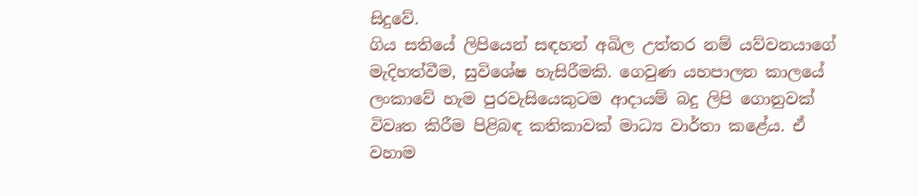සිදුවේ.
ගිය සතියේ ලිපියෙන් සඳහන් අඛිල උත්තර නම් යව්වනයාගේ මැදිහත්වීම, සුවිශේෂ හැසිරීමකි. ගෙවුණ යහපාලන කාලයේ ලංකාවේ හැම පුරවැසියෙකුටම ආදායම් බදු ලිපි ගොනුවක් විවෘත කිරීම පිළිබඳ කතිකාවක් මාධ්‍ය වාර්තා කළේය. ඒ වහාම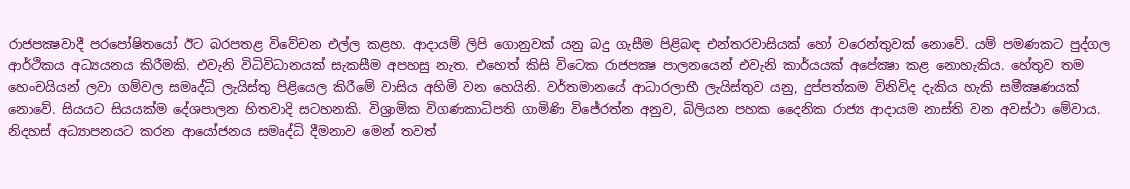රාජපක්‍ෂවාදී පරපෝෂිතයෝ ඊට බරපතළ විවේචන එල්ල කළහ. ආදායම් ලිපි ගොනුවක් යනු බදු ගැසීම පිළිබඳ එන්තරවාසියක් හෝ වරෙන්තුවක් නොවේ. යම් පමණකට පුද්ගල ආර්ථිකය අධ්‍යයනය කිරීමකි. එවැනි විධිවිධානයක් සැකසීම අපහසු නැත. එහෙත් කිසි විටෙක රාජපක්‍ෂ පාලනයෙන් එවැනි කාර්යයක් අපේක්‍ෂා කළ නොහැකිය. හේතුව තම හෙංචයියන් ලවා ගම්වල සමෘද්ධි ලැයිස්තු පිළියෙල කිරීමේ වාසිය අහිමි වන හෙයිනි. වර්තමානයේ ආධාරලාභී ලැයිස්තුව යනු, දුප්පත්කම විනිවිද දැකිය හැකි සමීක්‍ෂණයක් නොවේ. සියයට සියයක්ම දේශපාලන හිතවාදි සටහනකි. විශ්‍රාමික විගණකාධිපති ගාමිණි විජේරත්න අනුව, බිලියන පහක දෛනික රාජ්‍ය ආදායම නාස්ති වන අවස්ථා මේවාය.
නිදහස් අධ්‍යාපනයට කරන ආයෝජනය සමෘද්ධි දීමනාව මෙන් තවත්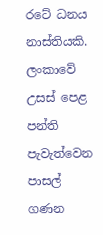රටේ ධනය නාස්තියකි. ලංකාවේ උසස් පෙළ පන්ති පැවැත්වෙන පාසල් ගණන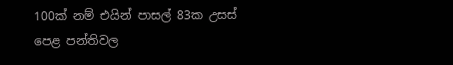100ක් නම් එයින් පාසල් 83ක උසස් පෙළ පන්තිවල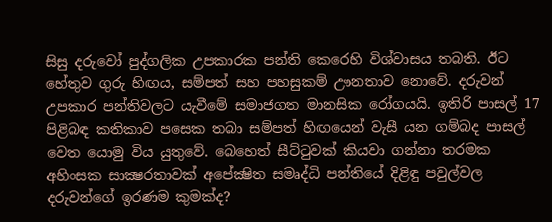සිසු දරුවෝ පුද්ගලික උපකාරක පන්ති කෙරෙහි විශ්වාසය තබති. ඊට හේතුව ගුරු හිඟය, සම්පත් සහ පහසුකම් ඌනතාව නොවේ. දරුවන් උපකාර පන්තිවලට යැවීමේ සමාජගත මානසික රෝගයයි. ඉතිරි පාසල් 17 පිළිබඳ කතිකාව පසෙක තබා සම්පත් හිඟයෙන් වැසී යන ගම්බද පාසල් වෙත යොමු විය යුතුවේ. බෙහෙත් සීට්ටුවක් කියවා ගන්නා තරමක අහිංසක සාක්‍ෂරතාවක් අපේක්‍ෂිත සමෘද්ධි පන්තියේ දිළිඳු පවුල්වල දරුවන්ගේ ඉරණම කුමක්ද?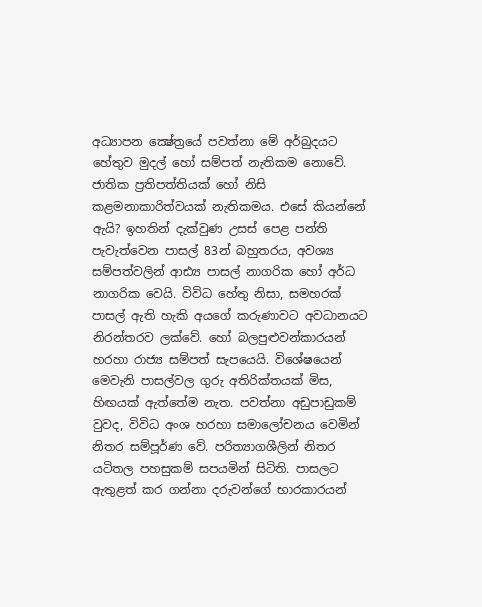අධ්‍යාපන ක්‍ෂේත්‍රයේ පවත්නා මේ අර්බුදයට හේතුව මුදල් හෝ සම්පත් නැතිකම නොවේ. ජාතික ප්‍රතිපත්තියක් හෝ නිසි කළමනාකාරිත්වයක් නැතිකමය. එසේ කියන්නේ ඇයි? ඉහතින් දැක්වුණ උසස් පෙළ පන්ති පැවැත්වෙන පාසල් 83න් බහුතරය, අවශ්‍ය සම්පත්වලින් ආඪ්‍ය පාසල් නාගරික හෝ අර්ධ නාගරික වෙයි. විවිධ හේතු නිසා, සමහරක් පාසල් ඇති හැකි අයගේ කරුණාවට අවධානයට නිරන්තරව ලක්වේ. හෝ බලපුළුවන්කාරයන් හරහා රාජ්‍ය සම්පත් සැපයෙයි. විශේෂයෙන් මෙවැනි පාසල්වල ගුරු අතිරික්තයක් මිස, හිඟයක් ඇත්තේම නැත. පවත්නා අඩුපාඩුකම් වුවද, විවිධ අංශ හරහා සමාලෝචනය වෙමින් නිතර සම්පූර්ණ වේ. පරිත්‍යාගශීලින් නිතර යටිතල පහසුකම් සපයමින් සිටිති. පාසලට ඇතුළත් කර ගන්නා දරුවන්ගේ භාරකාරයන්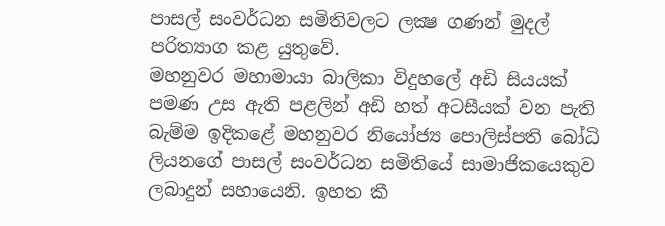පාසල් සංවර්ධන සමිතිවලට ලක්‍ෂ ගණන් මුදල් පරිත්‍යාග කළ යුතුවේ.
මහනුවර මහාමායා බාලිකා විදුහලේ අඩි සියයක් පමණ උස ඇති පළලින් අඩි හත් අටසීයක් වන පැති බැම්ම ඉදිකළේ මහනුවර නියෝජ්‍ය පොලිස්පති බෝධි ලියනගේ පාසල් සංවර්ධන සමිතියේ සාමාජිකයෙකුව ලබාදුන් සහායෙනි. ඉහත කී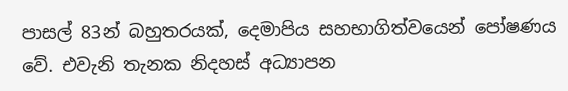පාසල් 83න් බහුතරයක්, දෙමාපිය සහභාගිත්වයෙන් පෝෂණය වේ. එවැනි තැනක නිදහස් අධ්‍යාපන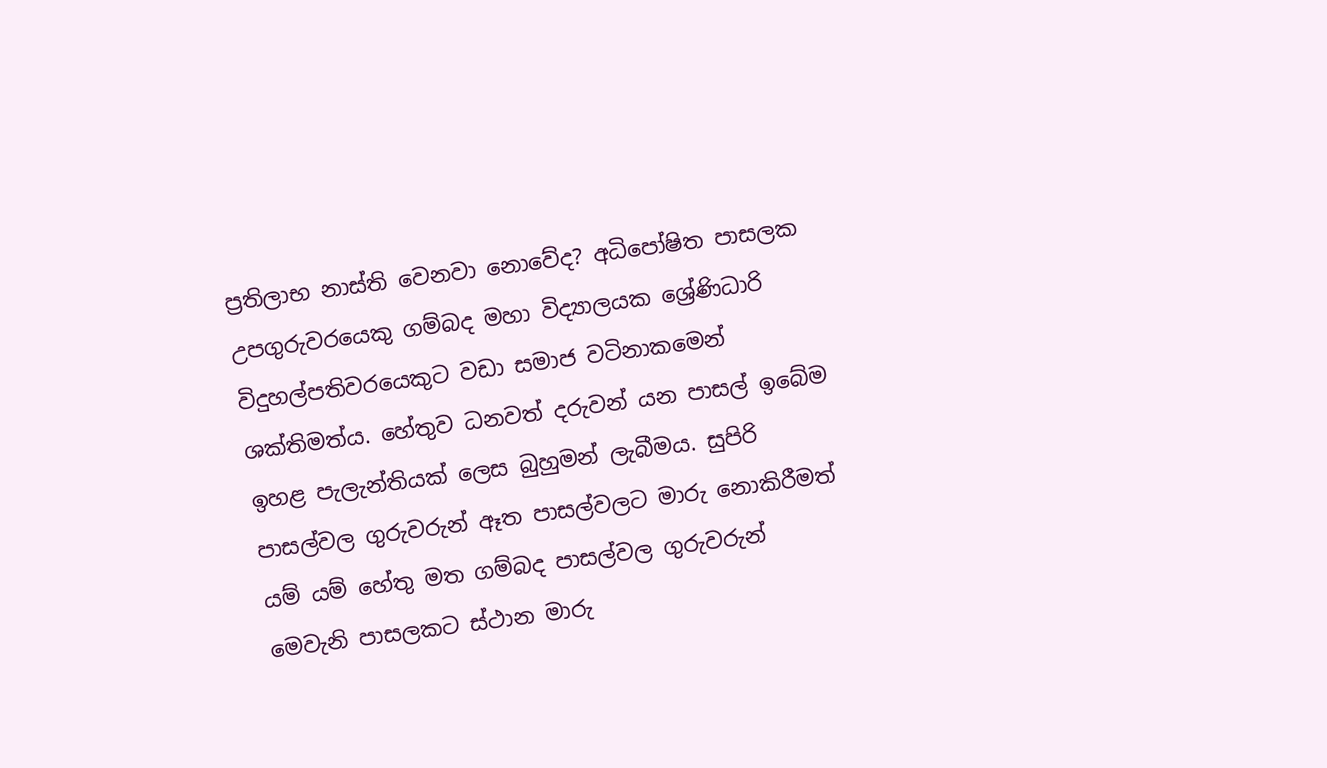ප්‍රතිලාභ නාස්ති වෙනවා නොවේද? අධිපෝෂිත පාසලක උපගුරුවරයෙකු ගම්බද මහා විද්‍යාලයක ශ්‍රේණිධාරි විදුහල්පතිවරයෙකුට වඩා සමාජ වටිනාකමෙන් ශක්තිමත්ය. හේතුව ධනවත් දරුවන් යන පාසල් ඉබේම ඉහළ පැලැන්තියක් ලෙස බුහුමන් ලැබීමය. සුපිරි පාසල්වල ගුරුවරුන් ඈත පාසල්වලට මාරු නොකිරීමත් යම් යම් හේතු මත ගම්බද පාසල්වල ගුරුවරුන් මෙවැනි පාසලකට ස්ථාන මාරු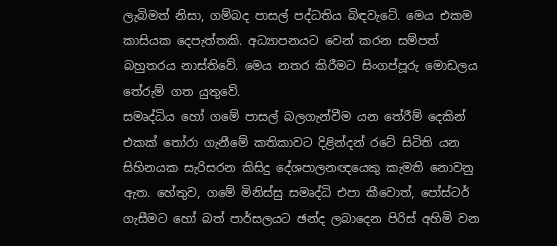ලැබිමත් නිසා, ගම්බද පාසල් පද්ධතිය බිඳවැටේ. මෙය එකම කාසියක දෙපැත්තකි. අධ්‍යාපනයට වෙන් කරන සම්පත් බහුතරය නාස්තිවේ. මෙය නතර කිරීමට සිංගප්පූරු මොඩලය තේරුම් ගත යුතුවේ.
සමෘද්ධිය හෝ ගමේ පාසල් බලගැන්වීම යන තේරීම් දෙකින් එකක් තෝරා ගැනීමේ කතිකාවට දිළින්දන් රටේ සිටිති යන සිහිනයක සැරිසරන කිසිදු දේශපාලනඥයෙකු කැමති නොවනු ඇත. හේතුව, ගමේ මිනිස්සු සමෘද්ධි එපා කීවොත්, පෝස්ටර් ගැසීමට හෝ බත් පාර්සලයට ඡන්ද ලබාදෙන පිරිස් අහිමි වන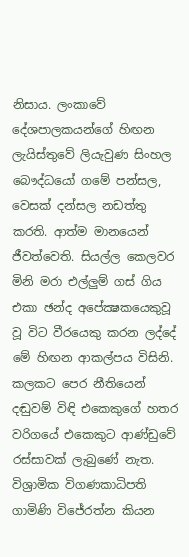නිසාය. ලංකාවේ දේශපාලකයන්ගේ හිඟන ලැයිස්තුවේ ලියැවුණ සිංහල බෞද්ධයෝ ගමේ පන්සල, වෙසක් දන්සල නඩත්තු කරති. ආත්ම මානයෙන් ජීවත්වෙති. සියල්ල කෙලවර මිනි මරා එල්ලුම් ගස් ගිය එකා ඡන්ද අපේක්‍ෂකයෙකුවූ වූ විට වීරයෙකු කරන ලද්දේ මේ හිඟන ආකල්පය විසිනි. කලකට පෙර නීතියෙන් දඬුවම් විඳි එකෙකුගේ හතර වරිගයේ එකෙකුට ආණ්ඩුවේ රස්සාවක් ලැබුණේ නැත.
විශ්‍රාමික විගණකාධිපති ගාමිණි විජේරත්න කියන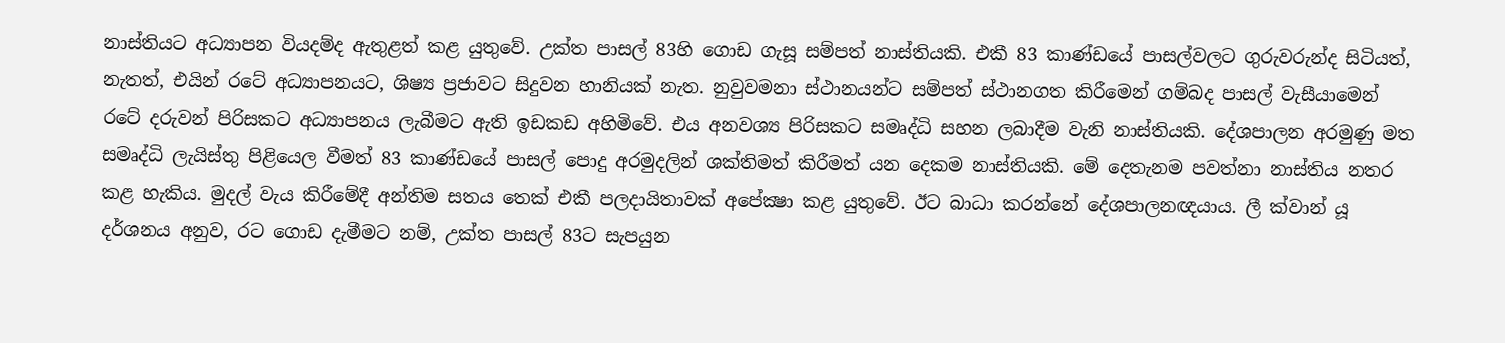නාස්තියට අධ්‍යාපන වියදම්ද ඇතුළත් කළ යුතුවේ. උක්ත පාසල් 83හි ගොඩ ගැසූ සම්පත් නාස්තියකි. එකී 83 කාණ්ඩයේ පාසල්වලට ගුරුවරුන්ද සිටියත්, නැතත්, එයින් රටේ අධ්‍යාපනයට, ශිෂ්‍ය ප්‍රජාවට සිදුවන හානියක් නැත. නුවුවමනා ස්ථානයන්ට සම්පත් ස්ථානගත කිරීමෙන් ගම්බද පාසල් වැසීයාමෙන් රටේ දරුවන් පිරිසකට අධ්‍යාපනය ලැබීමට ඇති ඉඩකඩ අහිමිවේ. එය අනවශ්‍ය පිරිසකට සමෘද්ධි සහන ලබාදීම වැනි නාස්තියකි. දේශපාලන අරමුණු මත සමෘද්ධි ලැයිස්තු පිළියෙල වීමත් 83 කාණ්ඩයේ පාසල් පොදු අරමුදලින් ශක්තිමත් කිරීමත් යන දෙකම නාස්තියකි. මේ දෙතැනම පවත්නා නාස්තිය නතර කළ හැකිය. මුදල් වැය කිරීමේදී අන්තිම සතය තෙක් එකී පලදායිතාවක් අපේක්‍ෂා කළ යුතුවේ. ඊට බාධා කරන්නේ දේශපාලනඥයාය. ලී ක්වාන් යූ දර්ශනය අනුව, රට ගොඩ දැමීමට නම්, උක්ත පාසල් 83ට සැපයුන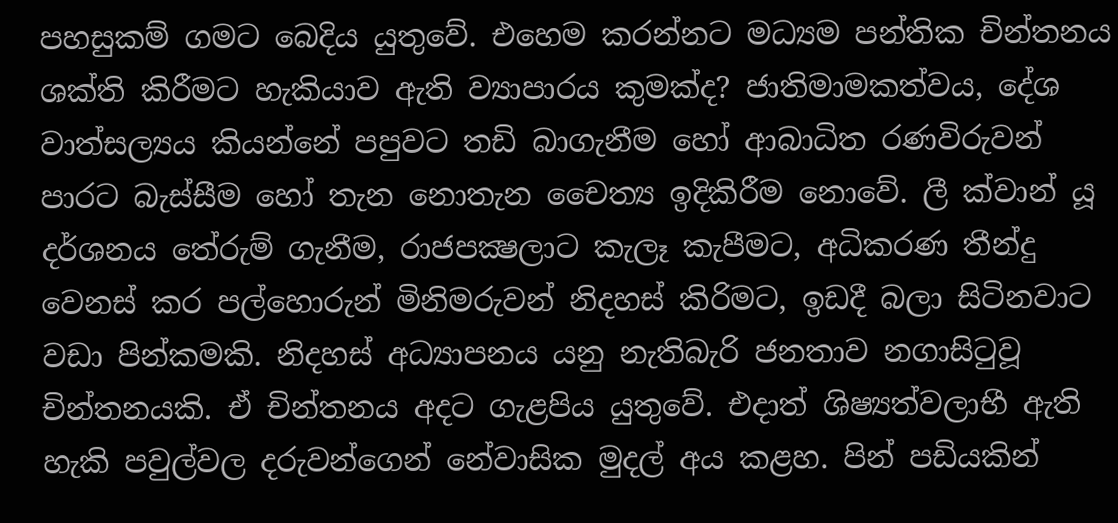පහසුකම් ගමට බෙදිය යුතුවේ. එහෙම කරන්නට මධ්‍යම පන්තික චින්තනය ශක්ති කිරීමට හැකියාව ඇති ව්‍යාපාරය කුමක්ද? ජාතිමාමකත්වය, දේශ වාත්සල්‍යය කියන්නේ පපුවට තඩි බාගැනීම හෝ ආබාධිත රණවිරුවන් පාරට බැස්සීම හෝ තැන නොතැන චෛත්‍ය ඉදිකිරීම නොවේ. ලී ක්වාන් යූ දර්ශනය තේරුම් ගැනීම, රාජපක්‍ෂලාට කැලෑ කැපීමට, අධිකරණ තීන්දු වෙනස් කර පල්හොරුන් මිනිමරුවන් නිදහස් කිරිමට, ඉඩදී බලා සිටිනවාට වඩා පින්කමකි. නිදහස් අධ්‍යාපනය යනු නැතිබැරි ජනතාව නගාසිටුවූ චින්තනයකි. ඒ චින්තනය අදට ගැළපිය යුතුවේ. එදාත් ශිෂ්‍යත්වලාභී ඇති හැකි පවුල්වල දරුවන්ගෙන් නේවාසික මුදල් අය කළහ. පින් පඩියකින්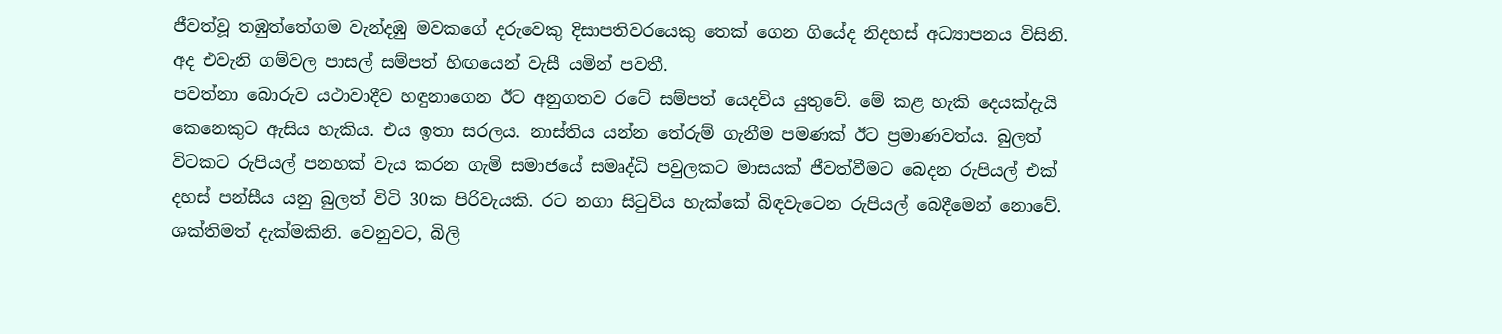ජීවත්වූ තඹුත්තේගම වැන්දඹු මවකගේ දරුවෙකු දිසාපතිවරයෙකු තෙක් ගෙන ගියේද නිදහස් අධ්‍යාපනය විසිනි. අද එවැනි ගම්වල පාසල් සම්පත් හිඟයෙන් වැසී යමින් පවතී.
පවත්නා බොරුව යථාවාදීව හඳුනාගෙන ඊට අනුගතව රටේ සම්පත් යෙදවිය යුතුවේ. මේ කළ හැකි දෙයක්දැයි කෙනෙකුට ඇසිය හැකිය. එය ඉතා සරලය. නාස්තිය යන්න තේරුම් ගැනීම පමණක් ඊට ප්‍රමාණවත්ය. බුලත් විටකට රුපියල් පනහක් වැය කරන ගැමි සමාජයේ සමෘද්ධි පවුලකට මාසයක් ජීවත්වීමට බෙදන රුපියල් එක් දහස් පන්සීය යනු බුලත් විටි 30ක පිරිවැයකි. රට නගා සිටුවිය හැක්කේ බිඳවැටෙන රුපියල් බෙදීමෙන් නොවේ. ශක්තිමත් දැක්මකිනි. වෙනුවට, බිලි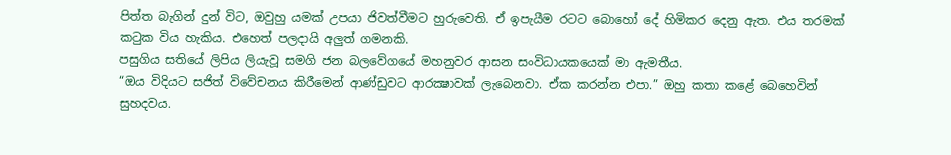පිත්ත බැගින් දුන් විට, ඔවුහු යමක් උපයා ජිවත්වීමට හුරුවෙති. ඒ ඉපැයීම රටට බොහෝ දේ හිමිකර දෙනු ඇත. එය තරමක් කටුක විය හැකිය. එහෙත් පලදායි අලුත් ගමනකි.
පසුගිය සතියේ ලිපිය ලියැවූ සමගි ජන බලවේගයේ මහනුවර ආසන සංවිධායකයෙක් මා ඇමතීය.
“ඔය විදියට සජිත් විවේචනය කිරීමෙන් ආණ්ඩුවට ආරක්‍ෂාවක් ලැබෙනවා. ඒක කරන්න එපා.” ඔහු කතා කළේ බෙහෙවින් සුහදවය.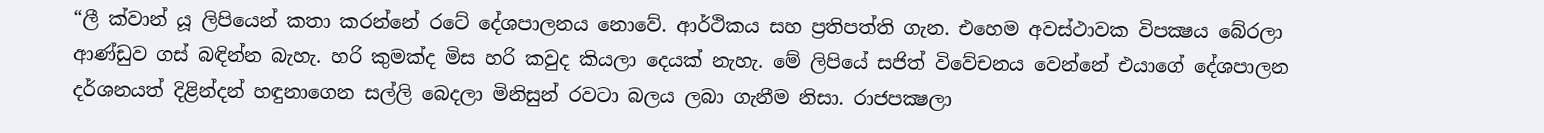“ලී ක්වාන් යූ ලිපියෙන් කතා කරන්නේ රටේ දේශපාලනය නොවේ. ආර්ථිකය සහ ප්‍රතිපත්ති ගැන. එහෙම අවස්ථාවක විපක්‍ෂය බේරලා ආණ්ඩුව ගස් බඳින්න බැහැ. හරි කුමක්ද මිස හරි කවුද කියලා දෙයක් නැහැ. මේ ලිපියේ සජිත් විවේචනය වෙන්නේ එයාගේ දේශපාලන දර්ශනයත් දිළින්දන් හඳුනාගෙන සල්ලි බෙදලා මිනිසුන් රවටා බලය ලබා ගැනීම නිසා. රාජපක්‍ෂලා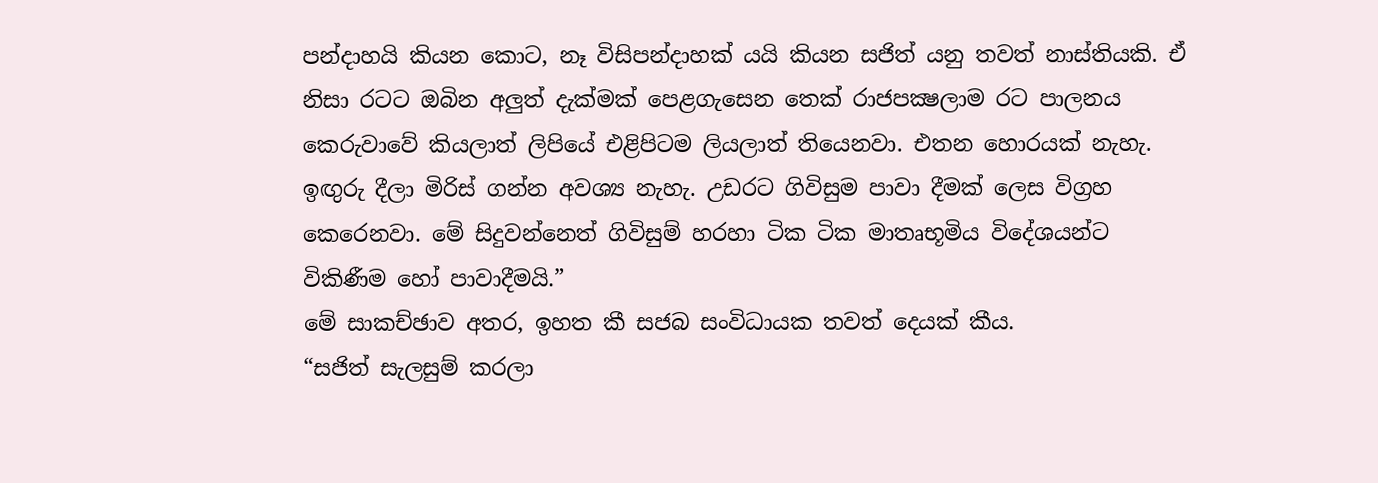පන්දාහයි කියන කොට, නෑ විසිපන්දාහක් යයි කියන සජිත් යනු තවත් නාස්තියකි. ඒ නිසා රටට ඔබින අලුත් දැක්මක් පෙළගැසෙන තෙක් රාජපක්‍ෂලාම රට පාලනය කෙරුවාවේ කියලාත් ලිපියේ එළිපිටම ලියලාත් තියෙනවා. එතන හොරයක් නැහැ. ඉඟුරු දීලා මිරිස් ගන්න අවශ්‍ය නැහැ. උඩරට ගිවිසුම පාවා දීමක් ලෙස විග්‍රහ කෙරෙනවා. මේ සිදුවන්නෙත් ගිවිසුම් හරහා ටික ටික මාතෘභූමිය විදේශයන්ට විකිණීම හෝ පාවාදීමයි.”
මේ සාකච්ඡාව අතර, ඉහත කී සජබ සංවිධායක තවත් දෙයක් කීය.
“සජිත් සැලසුම් කරලා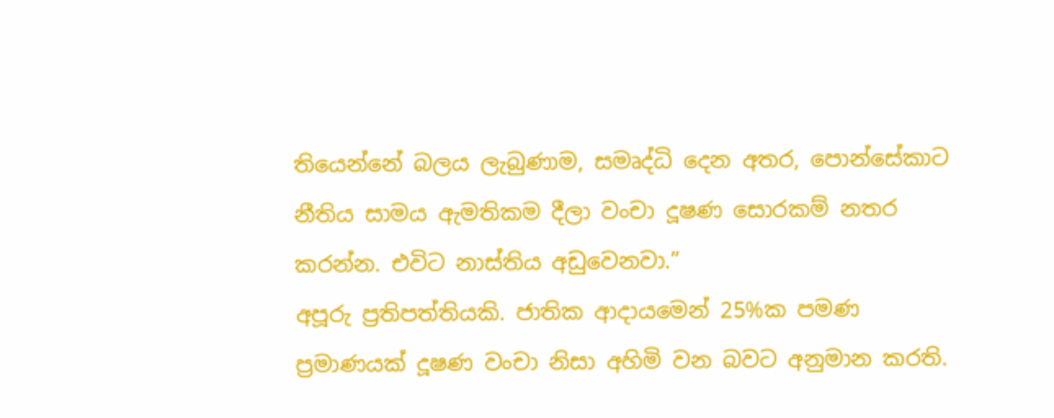තියෙන්නේ බලය ලැබුණාම, සමෘද්ධි දෙන අතර, පොන්සේකාට නීතිය සාමය ඇමතිකම දීලා වංචා දූෂණ සොරකම් නතර කරන්න. එවිට නාස්තිය අඩුවෙනවා.”
අපූරු ප්‍රතිපත්තියකි. ජාතික ආදායමෙන් 25%ක පමණ ප්‍රමාණයක් දූෂණ වංචා නිසා අහිමි වන බවට අනුමාන කරති.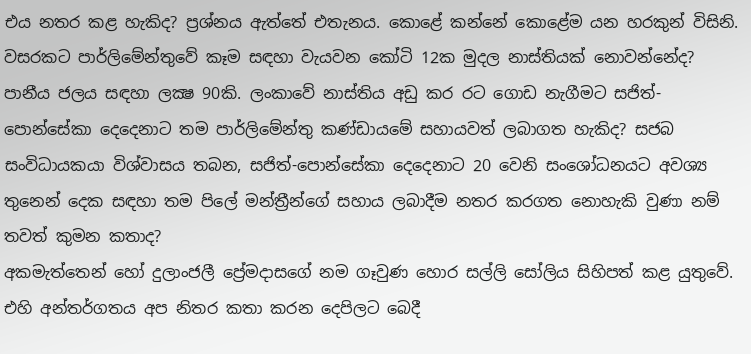එය නතර කළ හැකිද? ප්‍රශ්නය ඇත්තේ එතැනය. කොළේ කන්නේ කොළේම යන හරකුන් විසිනි. වසරකට පාර්ලිමේන්තුවේ කෑම සඳහා වැයවන කෝටි 12ක මුදල නාස්තියක් නොවන්නේද? පානීය ජලය සඳහා ලක්‍ෂ 90කි. ලංකාවේ නාස්තිය අඩු කර රට ගොඩ නැගීමට සජිත්-පොන්සේකා දෙදෙනාට තම පාර්ලිමේන්තු කණ්ඩායමේ සහායවත් ලබාගත හැකිද? සජබ සංවිධායකයා විශ්වාසය තබන, සජිත්-පොන්සේකා දෙදෙනාට 20 වෙනි සංශෝධනයට අවශ්‍ය තුනෙන් දෙක සඳහා තම පිලේ මන්ත්‍රීන්ගේ සහාය ලබාදීම නතර කරගත නොහැකි වුණා නම් තවත් කුමන කතාද?
අකමැත්තෙන් හෝ දුලාංජලී ප්‍රේමදාසගේ නම ගෑවුණ හොර සල්ලි සෝලිය සිහිපත් කළ යුතුවේ. එහි අන්තර්ගතය අප නිතර කතා කරන දෙපිලට බෙදී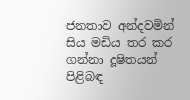ජනතාව අන්දවමින් සිය මඩිය තර කර ගන්නා දූෂිතයන් පිළිබඳ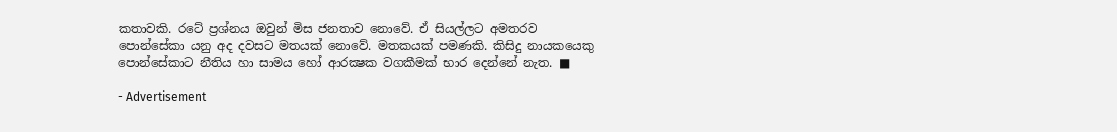කතාවකි. රටේ ප්‍රශ්නය ඔවුන් මිස ජනතාව නොවේ. ඒ සියල්ලට අමතරව පොන්සේකා යනු අද දවසට මතයක් නොවේ. මතකයක් පමණකි. කිසිදු නායකයෙකු පොන්සේකාට නීතිය හා සාමය හෝ ආරක්‍ෂක වගකීමක් භාර දෙන්නේ නැත. ■

- Advertisement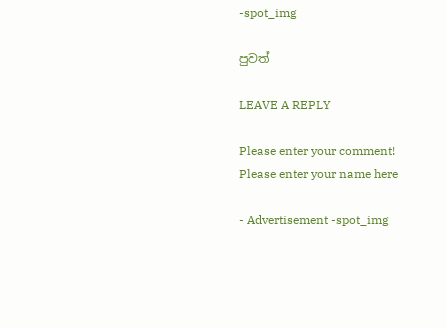-spot_img

පුවත්

LEAVE A REPLY

Please enter your comment!
Please enter your name here

- Advertisement -spot_img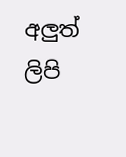අලුත් ලිපි